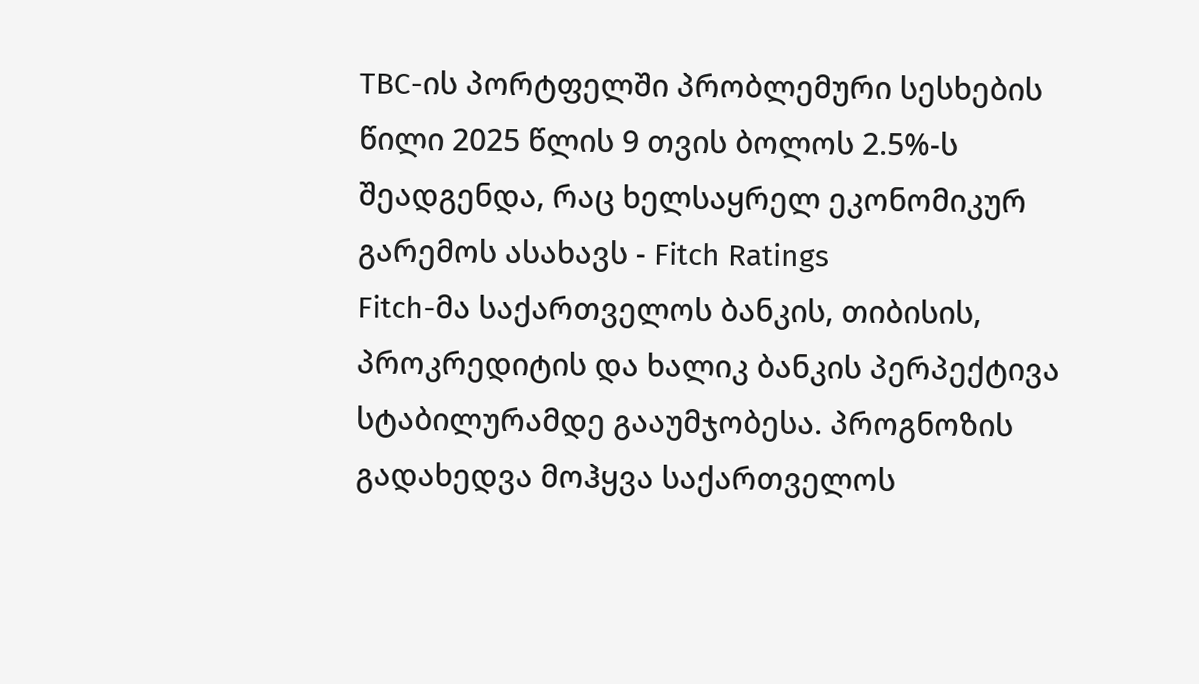TBC-ის პორტფელში პრობლემური სესხების წილი 2025 წლის 9 თვის ბოლოს 2.5%-ს შეადგენდა, რაც ხელსაყრელ ეკონომიკურ გარემოს ასახავს - Fitch Ratings
Fitch-მა საქართველოს ბანკის, თიბისის, პროკრედიტის და ხალიკ ბანკის პერპექტივა სტაბილურამდე გააუმჯობესა. პროგნოზის გადახედვა მოჰყვა საქართველოს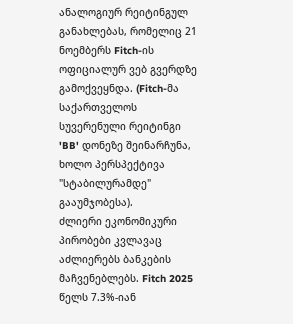ანალოგიურ რეიტინგულ განახლებას, რომელიც 21 ნოემბერს Fitch-ის ოფიციალურ ვებ გვერდზე გამოქვეყნდა. (Fitch-მა საქართველოს სუვერენული რეიტინგი 'BB' დონეზე შეინარჩუნა, ხოლო პერსპექტივა "სტაბილურამდე" გააუმჯობესა).
ძლიერი ეკონომიკური პირობები კვლავაც აძლიერებს ბანკების მაჩვენებლებს. Fitch 2025 წელს 7.3%-იან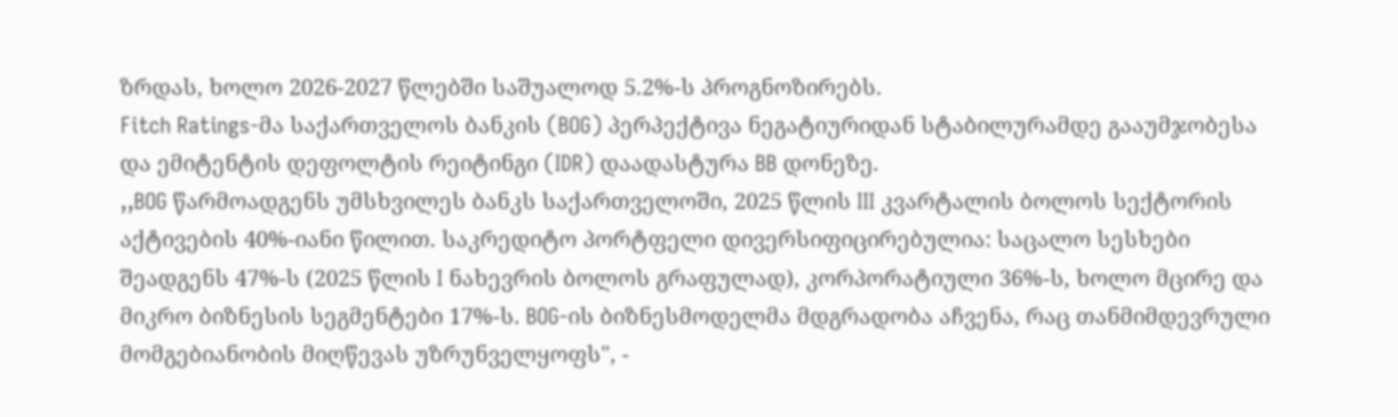ზრდას, ხოლო 2026-2027 წლებში საშუალოდ 5.2%-ს პროგნოზირებს.
Fitch Ratings-მა საქართველოს ბანკის (BOG) პერპექტივა ნეგატიურიდან სტაბილურამდე გააუმჯობესა და ემიტენტის დეფოლტის რეიტინგი (IDR) დაადასტურა BB დონეზე.
,,BOG წარმოადგენს უმსხვილეს ბანკს საქართველოში, 2025 წლის III კვარტალის ბოლოს სექტორის აქტივების 40%-იანი წილით. საკრედიტო პორტფელი დივერსიფიცირებულია: საცალო სესხები შეადგენს 47%-ს (2025 წლის I ნახევრის ბოლოს გრაფულად), კორპორატიული 36%-ს, ხოლო მცირე და მიკრო ბიზნესის სეგმენტები 17%-ს. BOG-ის ბიზნესმოდელმა მდგრადობა აჩვენა, რაც თანმიმდევრული მომგებიანობის მიღწევას უზრუნველყოფს", -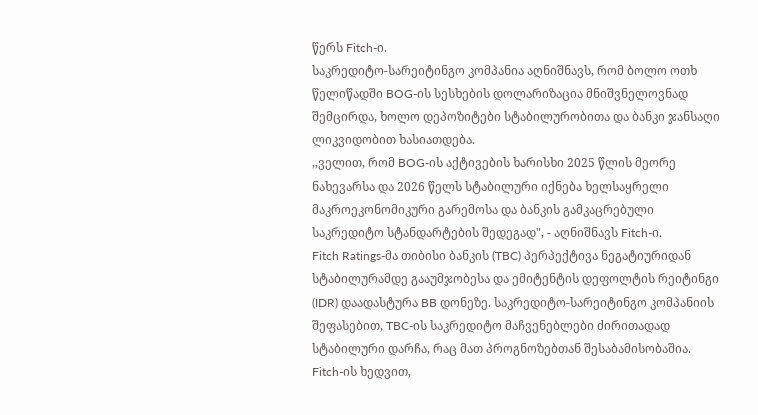წერს Fitch-ი.
საკრედიტო-სარეიტინგო კომპანია აღნიშნავს, რომ ბოლო ოთხ წელიწადში BOG-ის სესხების დოლარიზაცია მნიშვნელოვნად შემცირდა, ხოლო დეპოზიტები სტაბილურობითა და ბანკი ჯანსაღი ლიკვიდობით ხასიათდება.
,,ველით, რომ BOG-ის აქტივების ხარისხი 2025 წლის მეორე ნახევარსა და 2026 წელს სტაბილური იქნება ხელსაყრელი მაკროეკონომიკური გარემოსა და ბანკის გამკაცრებული საკრედიტო სტანდარტების შედეგად", - აღნიშნავს Fitch-ი.
Fitch Ratings-მა თიბისი ბანკის (TBC) პერპექტივა ნეგატიურიდან სტაბილურამდე გააუმჯობესა და ემიტენტის დეფოლტის რეიტინგი (IDR) დაადასტურა BB დონეზე. საკრედიტო-სარეიტინგო კომპანიის შეფასებით, TBC-ის საკრედიტო მაჩვენებლები ძირითადად სტაბილური დარჩა, რაც მათ პროგნოზებთან შესაბამისობაშია.
Fitch-ის ხედვით,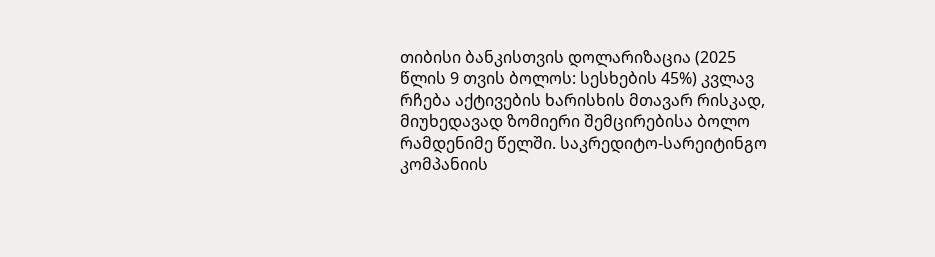თიბისი ბანკისთვის დოლარიზაცია (2025 წლის 9 თვის ბოლოს: სესხების 45%) კვლავ რჩება აქტივების ხარისხის მთავარ რისკად, მიუხედავად ზომიერი შემცირებისა ბოლო რამდენიმე წელში. საკრედიტო-სარეიტინგო კომპანიის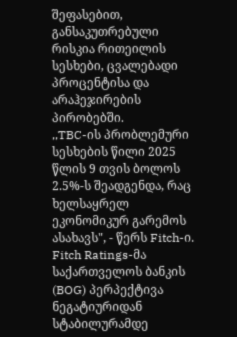შეფასებით, განსაკუთრებული რისკია რითეილის სესხები, ცვალებადი პროცენტისა და არაჰეჯირების პირობებში.
,,TBC-ის პრობლემური სესხების წილი 2025 წლის 9 თვის ბოლოს 2.5%-ს შეადგენდა, რაც ხელსაყრელ ეკონომიკურ გარემოს ასახავს", - წერს Fitch-ი.
Fitch Ratings-მა საქართველოს ბანკის (BOG) პერპექტივა ნეგატიურიდან სტაბილურამდე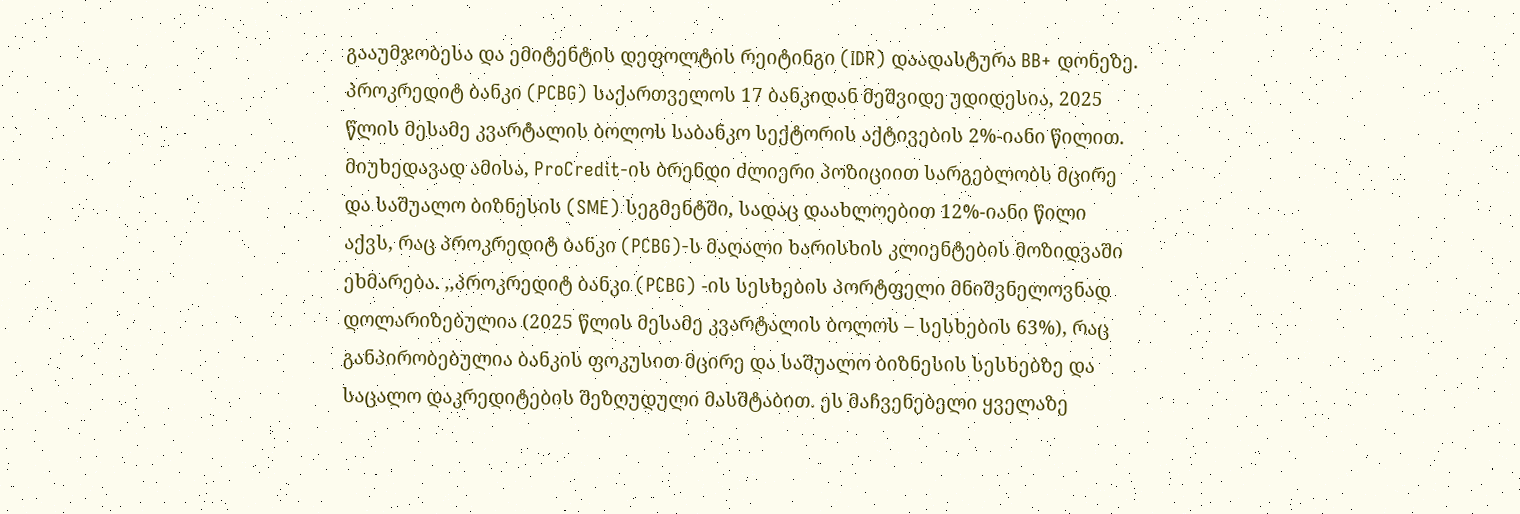გააუმჯობესა და ემიტენტის დეფოლტის რეიტინგი (IDR) დაადასტურა BB+ დონეზე.
პროკრედიტ ბანკი (PCBG) საქართველოს 17 ბანკიდან მეშვიდე უდიდესია, 2025 წლის მესამე კვარტალის ბოლოს საბანკო სექტორის აქტივების 2%-იანი წილით. მიუხედავად ამისა, ProCredit-ის ბრენდი ძლიერი პოზიციით სარგებლობს მცირე და საშუალო ბიზნესის (SME) სეგმენტში, სადაც დაახლოებით 12%-იანი წილი აქვს, რაც პროკრედიტ ბანკი (PCBG)-ს მაღალი ხარისხის კლიენტების მოზიდვაში ეხმარება. ,,პროკრედიტ ბანკი (PCBG) -ის სესხების პორტფელი მნიშვნელოვნად დოლარიზებულია (2025 წლის მესამე კვარტალის ბოლოს – სესხების 63%), რაც განპირობებულია ბანკის ფოკუსით მცირე და საშუალო ბიზნესის სესხებზე და საცალო დაკრედიტების შეზღუდული მასშტაბით. ეს მაჩვენებელი ყველაზე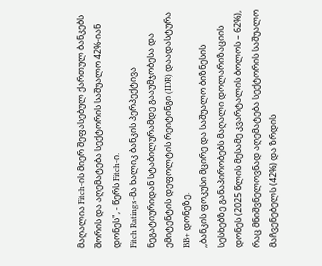მაღალია Fitch-ის მიერ შეფასებულ ქართულ ბანკებს შორის და აღემატება სექტორის საშუალო 42%-იან დონეს", - წერს Fitch-ი.
Fitch Ratings-მა ხალიკ ბანკის პერპექტივა ნეგატიურიდან სტაბილურამდე გააუმჯობესა და ემიტენტის დეფოლტის რეიტინგი (IDR) დაადასტურა BB+ დონეზე.
,,ბანკის ფოკუსი მცირე და საშუალო ბიზნესის სესხებზე განაპირობებს მაღალი დოლარიზაციის დონეს (2025 წლის მესამე კვარტალის ბოლოს – 62%), რაც მნიშვნელოვნად აღემატება სექტორის საშუალო მაჩვენებელს (42%) და ზრდის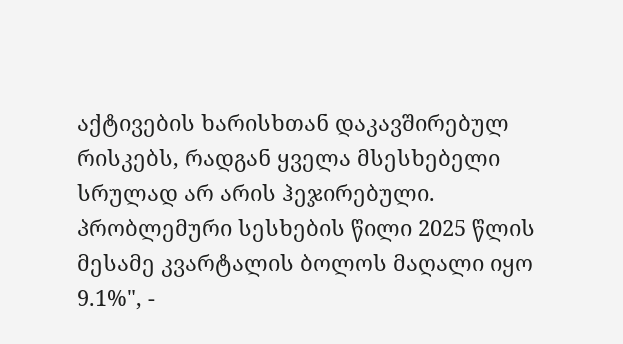აქტივების ხარისხთან დაკავშირებულ რისკებს, რადგან ყველა მსესხებელი სრულად არ არის ჰეჯირებული. პრობლემური სესხების წილი 2025 წლის მესამე კვარტალის ბოლოს მაღალი იყო 9.1%", -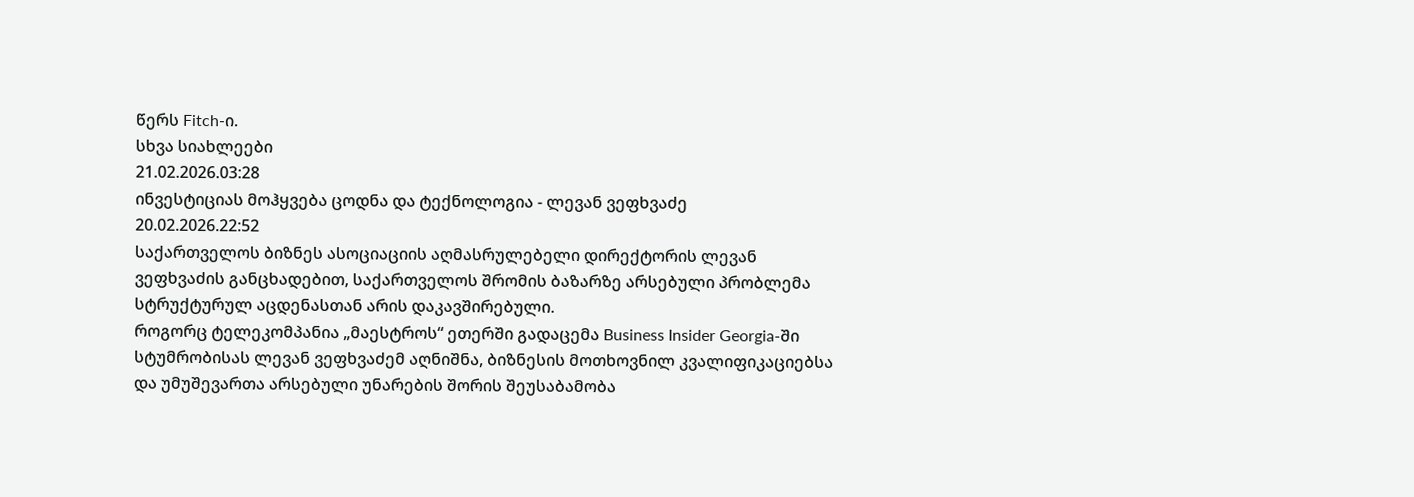წერს Fitch-ი.
სხვა სიახლეები
21.02.2026.03:28
ინვესტიციას მოჰყვება ცოდნა და ტექნოლოგია - ლევან ვეფხვაძე
20.02.2026.22:52
საქართველოს ბიზნეს ასოციაციის აღმასრულებელი დირექტორის ლევან ვეფხვაძის განცხადებით, საქართველოს შრომის ბაზარზე არსებული პრობლემა სტრუქტურულ აცდენასთან არის დაკავშირებული.
როგორც ტელეკომპანია „მაესტროს“ ეთერში გადაცემა Business Insider Georgia-ში სტუმრობისას ლევან ვეფხვაძემ აღნიშნა, ბიზნესის მოთხოვნილ კვალიფიკაციებსა და უმუშევართა არსებული უნარების შორის შეუსაბამობა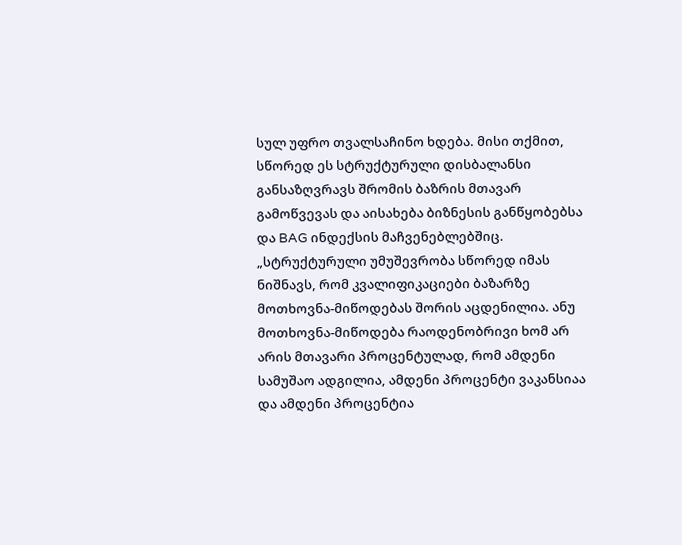სულ უფრო თვალსაჩინო ხდება. მისი თქმით, სწორედ ეს სტრუქტურული დისბალანსი განსაზღვრავს შრომის ბაზრის მთავარ გამოწვევას და აისახება ბიზნესის განწყობებსა და BAG ინდექსის მაჩვენებლებშიც.
„სტრუქტურული უმუშევრობა სწორედ იმას ნიშნავს, რომ კვალიფიკაციები ბაზარზე მოთხოვნა-მიწოდებას შორის აცდენილია. ანუ მოთხოვნა-მიწოდება რაოდენობრივი ხომ არ არის მთავარი პროცენტულად, რომ ამდენი სამუშაო ადგილია, ამდენი პროცენტი ვაკანსიაა და ამდენი პროცენტია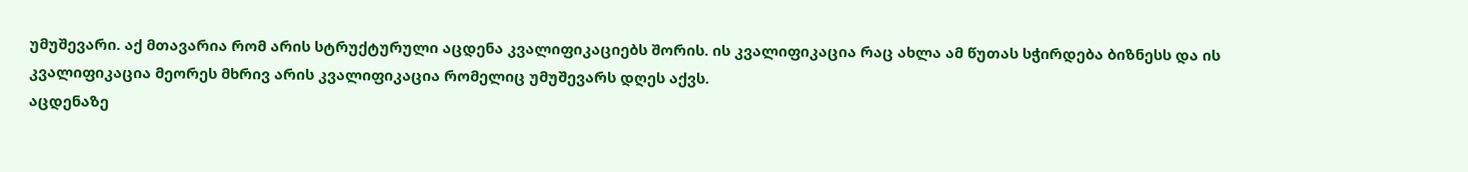უმუშევარი. აქ მთავარია რომ არის სტრუქტურული აცდენა კვალიფიკაციებს შორის. ის კვალიფიკაცია რაც ახლა ამ წუთას სჭირდება ბიზნესს და ის კვალიფიკაცია მეორეს მხრივ არის კვალიფიკაცია რომელიც უმუშევარს დღეს აქვს.
აცდენაზე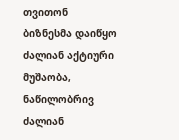თვითონ ბიზნესმა დაიწყო ძალიან აქტიური მუშაობა, ნაწილობრივ ძალიან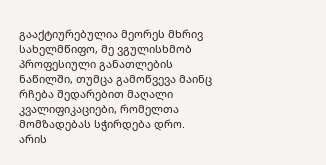გააქტიურებულია მეორეს მხრივ სახელმწიფო, მე ვგულისხმობ პროფესიული განათლების ნაწილში, თუმცა გამოწვევა მაინც რჩება შედარებით მაღალი კვალიფიკაციები, რომელთა მომზადებას სჭირდება დრო.
არის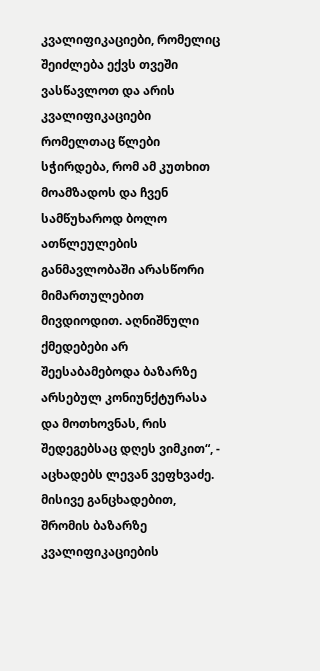კვალიფიკაციები, რომელიც შეიძლება ექვს თვეში ვასწავლოთ და არის კვალიფიკაციები რომელთაც წლები სჭირდება, რომ ამ კუთხით მოამზადოს და ჩვენ სამწუხაროდ ბოლო ათწლეულების განმავლობაში არასწორი მიმართულებით მივდიოდით. აღნიშნული ქმედებები არ შეესაბამებოდა ბაზარზე არსებულ კონიუნქტურასა და მოთხოვნას, რის შედეგებსაც დღეს ვიმკით“, - აცხადებს ლევან ვეფხვაძე.
მისივე განცხადებით, შრომის ბაზარზე კვალიფიკაციების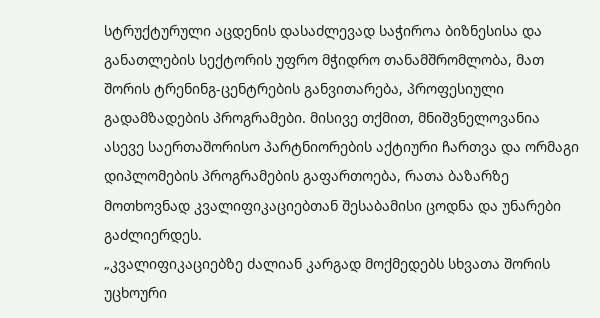სტრუქტურული აცდენის დასაძლევად საჭიროა ბიზნესისა და განათლების სექტორის უფრო მჭიდრო თანამშრომლობა, მათ შორის ტრენინგ-ცენტრების განვითარება, პროფესიული გადამზადების პროგრამები. მისივე თქმით, მნიშვნელოვანია ასევე საერთაშორისო პარტნიორების აქტიური ჩართვა და ორმაგი დიპლომების პროგრამების გაფართოება, რათა ბაზარზე მოთხოვნად კვალიფიკაციებთან შესაბამისი ცოდნა და უნარები გაძლიერდეს.
„კვალიფიკაციებზე ძალიან კარგად მოქმედებს სხვათა შორის უცხოური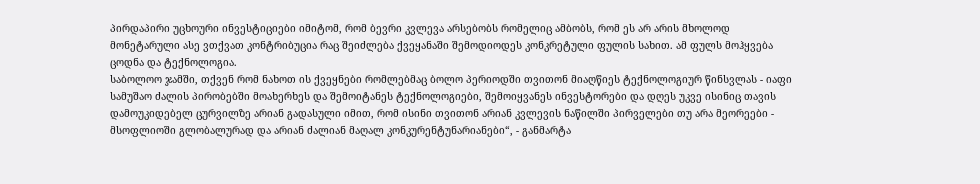პირდაპირი უცხოური ინვესტიციები იმიტომ, რომ ბევრი კვლევა არსებობს რომელიც ამბობს, რომ ეს არ არის მხოლოდ მონეტარული ასე ვთქვათ კონტრიბუცია რაც შეიძლება ქვეყანაში შემოდიოდეს კონკრეტული ფულის სახით. ამ ფულს მოჰყვება ცოდნა და ტექნოლოგია.
საბოლოო ჯამში, თქვენ რომ ნახოთ ის ქვეყნები რომლებმაც ბოლო პერიოდში თვითონ მიაღწიეს ტექნოლოგიურ წინსვლას - იაფი სამუშაო ძალის პირობებში მოახერხეს და შემოიტანეს ტექნოლოგიები, შემოიყვანეს ინვესტორები და დღეს უკვე ისინიც თავის დამოუკიდებელ ცურვილზე არიან გადასული იმით, რომ ისინი თვითონ არიან კვლევის ნაწილში პირველები თუ არა მეორეები - მსოფლიოში გლობალურად და არიან ძალიან მაღალ კონკურენტუნარიანები“, - განმარტა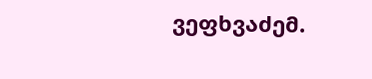ვეფხვაძემ.